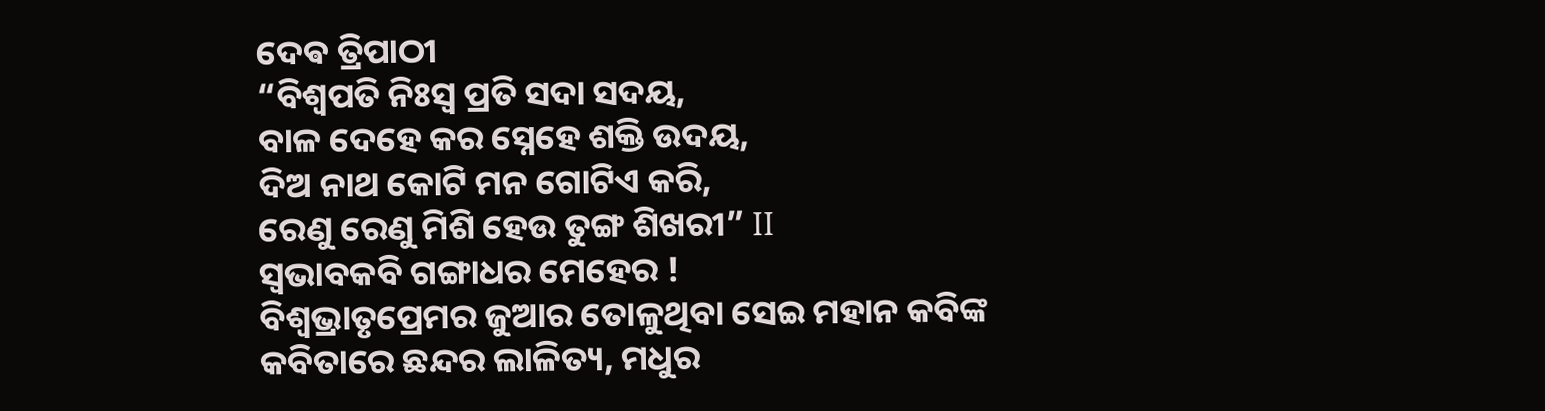ଦେଵ ତ୍ରିପାଠୀ
“ବିଶ୍ୱପତି ନିଃସ୍ୱ ପ୍ରତି ସଦା ସଦୟ,
ବାଳ ଦେହେ କର ସ୍ନେହେ ଶକ୍ତି ଉଦୟ,
ଦିଅ ନାଥ କୋଟି ମନ ଗୋଟିଏ କରି,
ରେଣୁ ରେଣୁ ମିଶି ହେଉ ତୁଙ୍ଗ ଶିଖରୀ” II
ସ୍ୱଭାବକବି ଗଙ୍ଗାଧର ମେହେର !
ବିଶ୍ୱଭ୍ରାତୃପ୍ରେମର ଜୁଆର ତୋଳୁଥିବା ସେଇ ମହାନ କବିଙ୍କ କବିତାରେ ଛନ୍ଦର ଲାଳିତ୍ୟ, ମଧୁର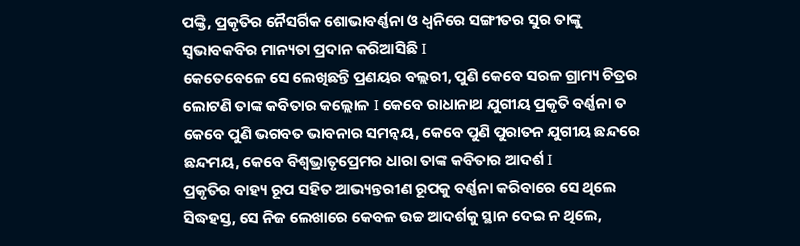ପଙ୍କ୍ତି, ପ୍ରକୃତିର ନୈସର୍ଗିକ ଶୋଭାବର୍ଣ୍ଣନା ଓ ଧ୍ୱନିରେ ସଙ୍ଗୀତର ସୁର ତାଙ୍କୁ ସ୍ୱଭାବକବିର ମାନ୍ୟତା ପ୍ରଦାନ କରିଆସିଛି I
କେତେବେଳେ ସେ ଲେଖିଛନ୍ତି ପ୍ରଣୟର ବଲ୍ଲରୀ, ପୁଣି କେବେ ସରଳ ଗ୍ରାମ୍ୟ ଚିତ୍ରର ଲୋଟଣି ତାଙ୍କ କବିତାର କଲ୍ଲୋଳ I କେବେ ରାଧାନାଥ ଯୁଗୀୟ ପ୍ରକୃତି ବର୍ଣ୍ଣନା ତ କେବେ ପୁଣି ଭଗବତ ଭାବନାର ସମନ୍ୱୟ, କେବେ ପୁଣି ପୁରାତନ ଯୁଗୀୟ ଛନ୍ଦରେ ଛନ୍ଦମୟ, କେବେ ବିଶ୍ୱଭ୍ରାତୃପ୍ରେମର ଧାରା ତାଙ୍କ କବିତାର ଆଦର୍ଶ I
ପ୍ରକୃତିର ବାହ୍ୟ ରୂପ ସହିତ ଆଭ୍ୟନ୍ତରୀଣ ରୂପକୁ ବର୍ଣ୍ଣନା କରିବାରେ ସେ ଥିଲେ ସିଦ୍ଧହସ୍ତ, ସେ ନିଜ ଲେଖାରେ କେବଳ ଉଚ୍ଚ ଆଦର୍ଶକୁ ସ୍ଥାନ ଦେଇ ନ ଥିଲେ,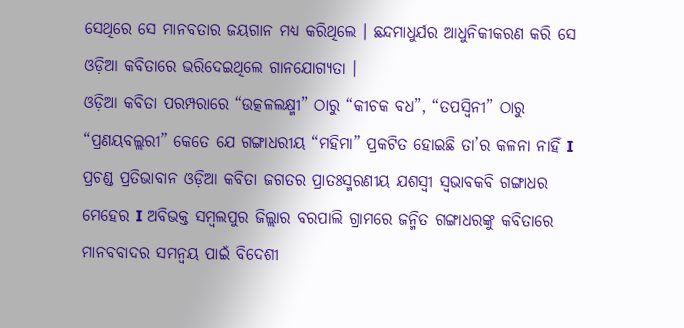ସେଥିରେ ସେ ମାନବତାର ଜୟଗାନ ମଧ୍ୟ କରିଥିଲେ । ଛନ୍ଦମାଧୁର୍ଯର ଆଧୁନିକୀକରଣ କରି ସେ ଓଡ଼ିଆ କବିତାରେ ଭରିଦେଇଥିଲେ ଗାନଯୋଗ୍ୟତା ।
ଓଡ଼ିଆ କବିତା ପରମ୍ପରାରେ “ଉତ୍କଳଲକ୍ଷ୍ମୀ” ଠାରୁ “କୀଚକ ବଧ”, “ତପସ୍ଵିନୀ” ଠାରୁ “ପ୍ରଣୟବଲ୍ଲରୀ” କେତେ ଯେ ଗଙ୍ଗାଧରୀୟ “ମହିମା” ପ୍ରକଟିତ ହୋଇଛି ତା’ର କଳନା ନାହିଁ I
ପ୍ରଚଣ୍ଡ ପ୍ରତିଭାବାନ ଓଡ଼ିଆ କବିତା ଜଗତର ପ୍ରାତଃସ୍ମରଣୀୟ ଯଶସ୍ୱୀ ସ୍ୱଭାବକବି ଗଙ୍ଗାଧର ମେହେର I ଅବିଭକ୍ତ ସମ୍ବଲପୁର ଜିଲ୍ଲାର ବରପାଲି ଗ୍ରାମରେ ଜନ୍ମିତ ଗଙ୍ଗାଧରଙ୍କୁ କବିତାରେ ମାନବବାଦର ସମନ୍ୱୟ ପାଇଁ ବିଦେଶୀ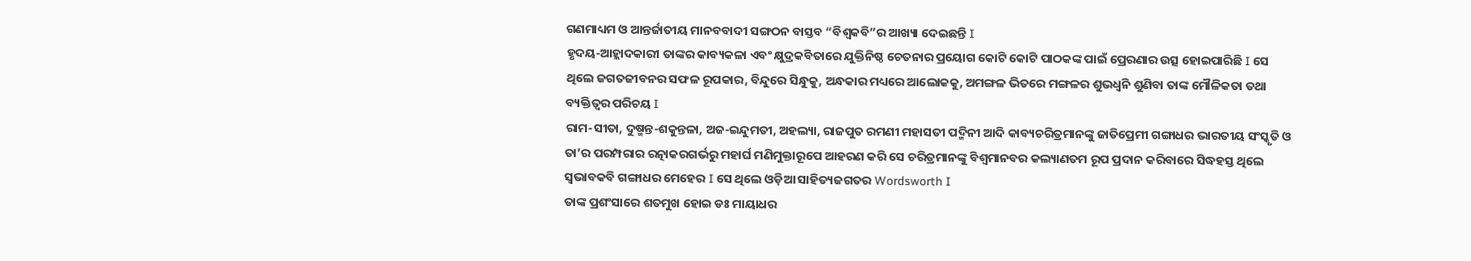ଗଣମାଧ୍ୟମ ଓ ଆନ୍ତର୍ଜାତୀୟ ମାନବବାଦୀ ସଙ୍ଗଠନ ବାସ୍ତବ “ବିଶ୍ୱକବି”ର ଆଖ୍ୟା ଦେଇଛନ୍ତି I
ହୃଦୟ-ଆହ୍ଲାଦକାରୀ ତାଙ୍କର କାବ୍ୟକଳା ଏବଂ କ୍ଷୁଦ୍ରକବିତାରେ ଯୁକ୍ତିନିଷ୍ଠ ଚେତନାର ପ୍ରୟୋଗ କୋଟି କୋଟି ପାଠକଙ୍କ ପାଇଁ ପ୍ରେରଣାର ଉତ୍ସ ହୋଇପାରିଛି I ସେ ଥିଲେ ଜଗତଜୀବନର ସଫଳ ରୂପକାର, ବିନ୍ଦୁରେ ସିନ୍ଧୁକୁ, ଅନ୍ଧକାର ମଧ୍ୟରେ ଆଲୋକକୁ, ଅମଙ୍ଗଳ ଭିତରେ ମଙ୍ଗଳର ଶୁଭଧ୍ୱନି ଶୁଣିବା ତାଙ୍କ ମୌଳିକତା ତଥା ବ୍ୟକ୍ତିତ୍ୱର ପରିଚୟ I
ରାମ-ସୀତା, ଦୁଷ୍ମନ୍ତ-ଶକୁନ୍ତଳା, ଅଜ-ଇନ୍ଦୁମତୀ, ଅହଲ୍ୟା, ରାଜପୁତ ରମଣୀ ମହାସତୀ ପଦ୍ମିନୀ ଆଦି କାବ୍ୟଚରିତ୍ରମାନଙ୍କୁ ଜାତିପ୍ରେମୀ ଗଙ୍ଗାଧର ଭାରତୀୟ ସଂସ୍କୃତି ଓ ତା’ର ପରମ୍ପରାର ରତ୍ନାକରଗର୍ଭରୁ ମହାର୍ଘ ମଣିମୁକ୍ତାରୂପେ ଆହରଣ କରି ସେ ଚରିତ୍ରମାନଙ୍କୁ ବିଶ୍ୱମାନବର କଲ୍ୟାଣତମ ରୂପ ପ୍ରଦାନ କରିବାରେ ସିଦ୍ଧହସ୍ତ ଥିଲେ ସ୍ୱଭାବକବି ଗଙ୍ଗାଧର ମେହେର I ସେ ଥିଲେ ଓଡ଼ିଆ ସାହିତ୍ୟଜଗତର Wordsworth I
ତାଙ୍କ ପ୍ରଶଂସାରେ ଶତମୁଖ ହୋଇ ଡଃ ମାୟାଧର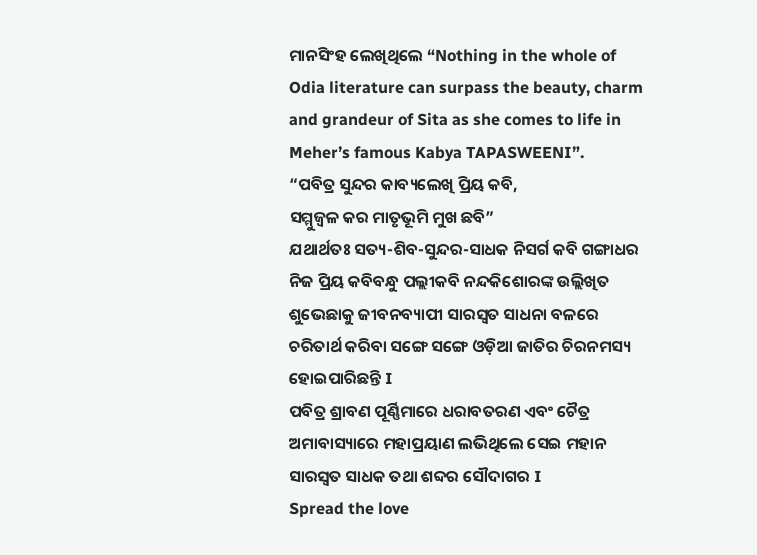ମାନସିଂହ ଲେଖିଥିଲେ “Nothing in the whole of Odia literature can surpass the beauty, charm and grandeur of Sita as she comes to life in Meher’s famous Kabya TAPASWEENI”.
“ପବିତ୍ର ସୁନ୍ଦର କାବ୍ୟଲେଖି ପ୍ରିୟ କବି,
ସମ୍ମୁଜ୍ୱଳ କର ମାତୃଭୂମି ମୁଖ ଛବି”
ଯଥାର୍ଥତଃ ସତ୍ୟ-ଶିବ-ସୁନ୍ଦର-ସାଧକ ନିସର୍ଗ କବି ଗଙ୍ଗାଧର ନିଜ ପ୍ରିୟ କବିବନ୍ଧୁ ପଲ୍ଲୀକବି ନନ୍ଦକିଶୋରଙ୍କ ଉଲ୍ଲିଖିତ ଶୁଭେଛାକୁ ଜୀବନବ୍ୟାପୀ ସାରସ୍ୱତ ସାଧନା ବଳରେ ଚରିତାର୍ଥ କରିବା ସଙ୍ଗେ ସଙ୍ଗେ ଓଡ଼ିଆ ଜାତିର ଚିରନମସ୍ୟ ହୋଇପାରିଛନ୍ତି I
ପବିତ୍ର ଶ୍ରାବଣ ପୂର୍ଣ୍ଣିମାରେ ଧରାବତରଣ ଏବଂ ଚୈତ୍ର ଅମାବାସ୍ୟାରେ ମହାପ୍ରୟାଣ ଲଭିଥିଲେ ସେଇ ମହାନ ସାରସ୍ବତ ସାଧକ ତଥା ଶବ୍ଦର ସୌଦାଗର I
Spread the love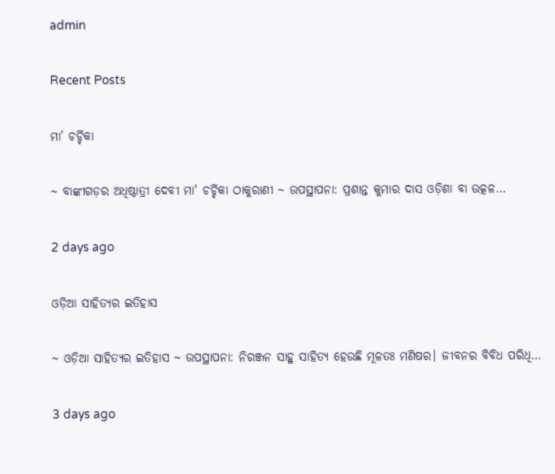admin

Recent Posts

ମା’ ଚର୍ଚ୍ଚିକା

~ ବାଙ୍କୀଗଡ଼ର ଅଧିଷ୍ଠାତ୍ରୀ ଦେବୀ ମା' ଚର୍ଚ୍ଚିକା ଠାକୁରାଣୀ ~ ଉପସ୍ଥାପନା: ପ୍ରଶାନ୍ତ କୁମାର ଦାସ ଓଡ଼ିଶା ବା ଉତ୍କଳ…

2 days ago

ଓଡ଼ିଆ ସାହିତ୍ୟର ଇତିହାସ

~ ଓଡ଼ିଆ ସାହିତ୍ୟର ଇତିହାସ ~ ଉପସ୍ଥାପନା: ନିରଞ୍ଜନ ସାହୁ ସାହିତ୍ୟ ହେଉଛି ମୂଳତଃ ମଣିଷର। ଜୀବନର ବିବିଧ ପରିଧି…

3 days ago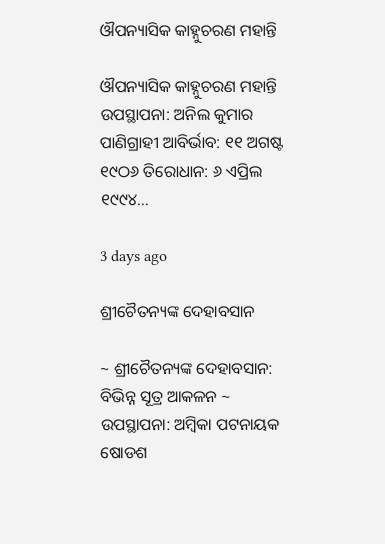ଔପନ୍ୟାସିକ କାହ୍ନୁଚରଣ ମହାନ୍ତି

ଔପନ୍ୟାସିକ କାହ୍ନୁଚରଣ ମହାନ୍ତି ଉପସ୍ଥାପନା: ଅନିଲ କୁମାର ପାଣିଗ୍ରାହୀ ଆବିର୍ଭାବ: ୧୧ ଅଗଷ୍ଟ ୧୯ଠ୬ ତିରୋଧାନ: ୬ ଏପ୍ରିଲ ୧୯୯୪…

3 days ago

ଶ୍ରୀଚୈତନ୍ୟଙ୍କ ଦେହାବସାନ

~ ଶ୍ରୀଚୈତନ୍ୟଙ୍କ ଦେହାବସାନ: ବିଭିନ୍ନ ସୂତ୍ର ଆକଳନ ~ ଉପସ୍ଥାପନା: ଅମ୍ବିକା ପଟନାୟକ ଷୋଡଶ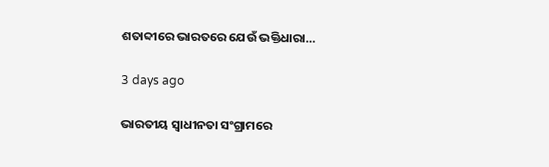ଶତାବ୍ଦୀରେ ଭାରତରେ ଯେଉଁ ଭକ୍ତିଧାରା…

3 days ago

ଭାରତୀୟ ସ୍ୱାଧୀନତା ସଂଗ୍ରାମରେ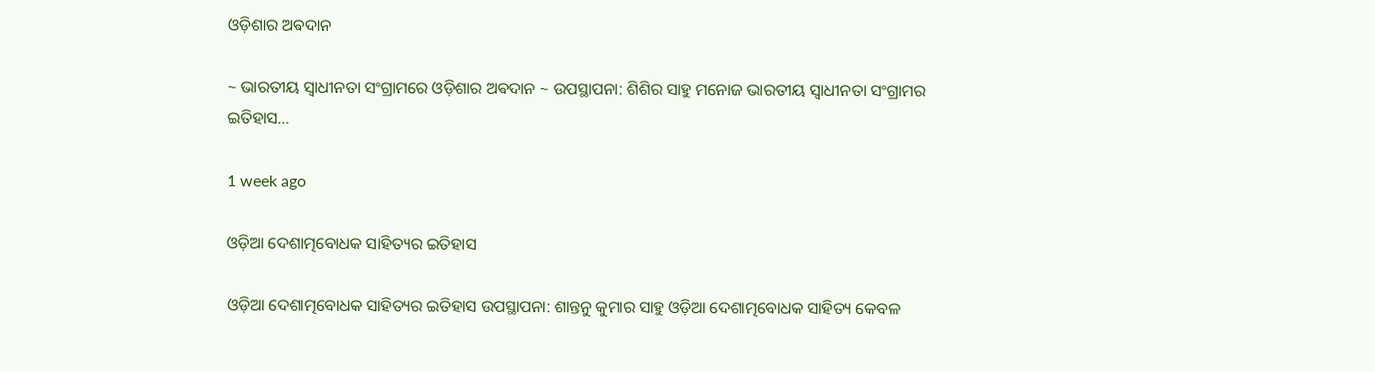ଓଡ଼ିଶାର ଅଵଦାନ

~ ଭାରତୀୟ ସ୍ୱାଧୀନତା ସଂଗ୍ରାମରେ ଓଡ଼ିଶାର ଅଵଦାନ ~ ଉପସ୍ଥାପନା: ଶିଶିର ସାହୁ ମନୋଜ ଭାରତୀୟ ସ୍ଵାଧୀନତା ସଂଗ୍ରାମର ଇତିହାସ…

1 week ago

ଓଡ଼ିଆ ଦେଶାତ୍ମବୋଧକ ସାହିତ୍ୟର ଇତିହାସ

ଓଡ଼ିଆ ଦେଶାତ୍ମବୋଧକ ସାହିତ୍ୟର ଇତିହାସ ଉପସ୍ଥାପନା: ଶାନ୍ତନୁ କୁମାର ସାହୁ ଓଡ଼ିଆ ଦେଶାତ୍ମବୋଧକ ସାହିତ୍ୟ କେବଳ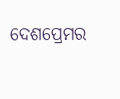ଦେଶପ୍ରେମର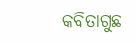କବିତାଗୁଛ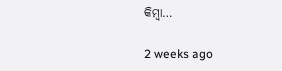କିମ୍ବା…

2 weeks ago